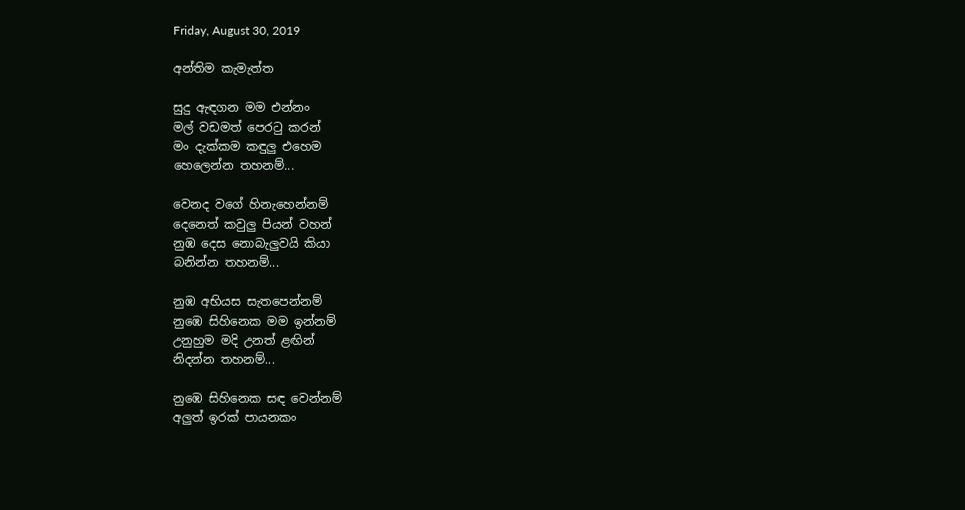Friday, August 30, 2019

අන්තිම කැමැත්ත

සුදු ඇඳගන මම එන්නං
මල් වඩමත් පෙරටු කරන්
මං දැක්කම කඳුලු එහෙම
හෙලෙන්න තහනම්...

වෙනද වගේ හිනැහෙන්නම්
දෙනෙත් කවුලු පියන් වහන්
නුඹ දෙස නොබැලුවයි කියා
බනින්න තහනම්...

නුඹ අභියස සැතපෙන්නම්
නුඹෙ සිහිනෙක මම ඉන්නම්
උනුහුම මදි උනත් ළඟින්
නිදන්න තහනම්...

නුඹෙ සිහිනෙක සඳ වෙන්නම්
අලුත් ඉරක් පායනකං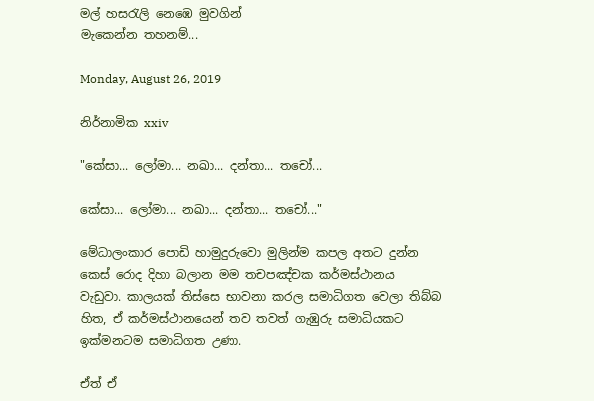මල් හසරැලි නෙඹෙ මුවගින්
මැකෙන්න තහනම්...

Monday, August 26, 2019

නිර්නාමික xxiv

"කේසා... ලෝමා... නඛා... දන්තා... තචෝ...

කේසා... ලෝමා... නඛා... දන්තා... තචෝ..."

මේධාලංකාර පොඩි හාමුදුරුවො මුලින්ම කපල අතට දුන්න කෙස් රොද දිහා බලාන මම තචපඤ්චක කර්මස්ථානය වැඩුවා. කාලයක් තිස්සෙ භාවනා කරල සමාධිගත වෙලා තිබ්බ හිත, ඒ කර්මස්ථානයෙන් තව තවත් ගැඹුරු සමාධියකට ඉක්මනටම සමාධිගත උණා.

ඒත් ඒ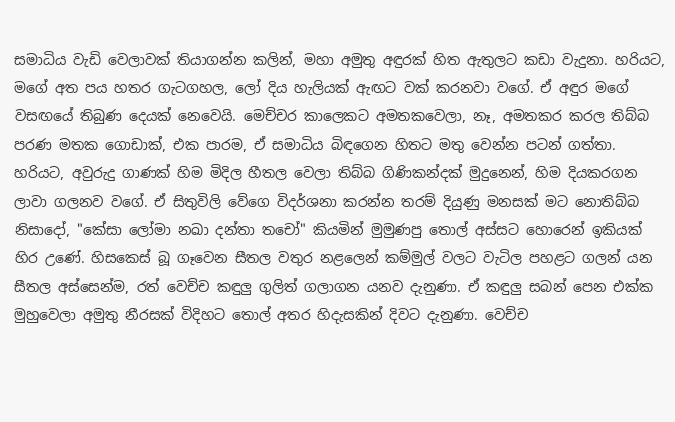සමාධිය වැඩි වෙලාවක් තියාගන්න කලින්, මහා අමුතු අඳුරක් හිත ඇතුලට කඩා වැදුනා. හරියට, මගේ අත පය හතර ගැටගහල, ලෝ දිය හැලියක් ඇඟට වක් කරනවා වගේ. ඒ අඳුර මගේ වසඟයේ තිබුණ දෙයක් නෙවෙයි. මෙච්චර කාලෙකට අමතකවෙලා, නෑ, අමතකර කරල තිබ්බ පරණ මතක ගොඩාක්, එක පාරම, ඒ සමාධිය බිඳගෙන හිතට මතු වෙන්න පටන් ගත්තා. හරියට, අවුරුදු ගාණක් හිම මිදිල හීතල වෙලා තිබ්බ ගිණිකන්දක් මුදුනෙන්, හිම දියකරගන ලාවා ගලනව වගේ. ඒ සිතුවිලි වේගෙ විදර්ශනා කරන්න තරම් දියුණු මනසක් මට නොතිබ්බ නිසාදෝ, "කේසා ලෝමා නඛා දන්තා තචෝ" කියමින් මුමුණපු තොල් අස්සට හොරෙන් ඉකියක් හිර උණේ. හිසකෙස් බූ ගෑවෙන සීතල වතුර නළලෙන් කම්මුල් වලට වැටිල පහළට ගලන් යන සීතල අස්සෙන්ම, රත් වෙච්ච කඳුලු ගුලිත් ගලාගන යනව දැනුණා. ඒ කඳුලු සබන් පෙන එක්ක මුහුවෙලා අමුතු නීරසක් විදිහට තොල් අතර හිදැසකින් දිවට දැනුණා. වෙච්ච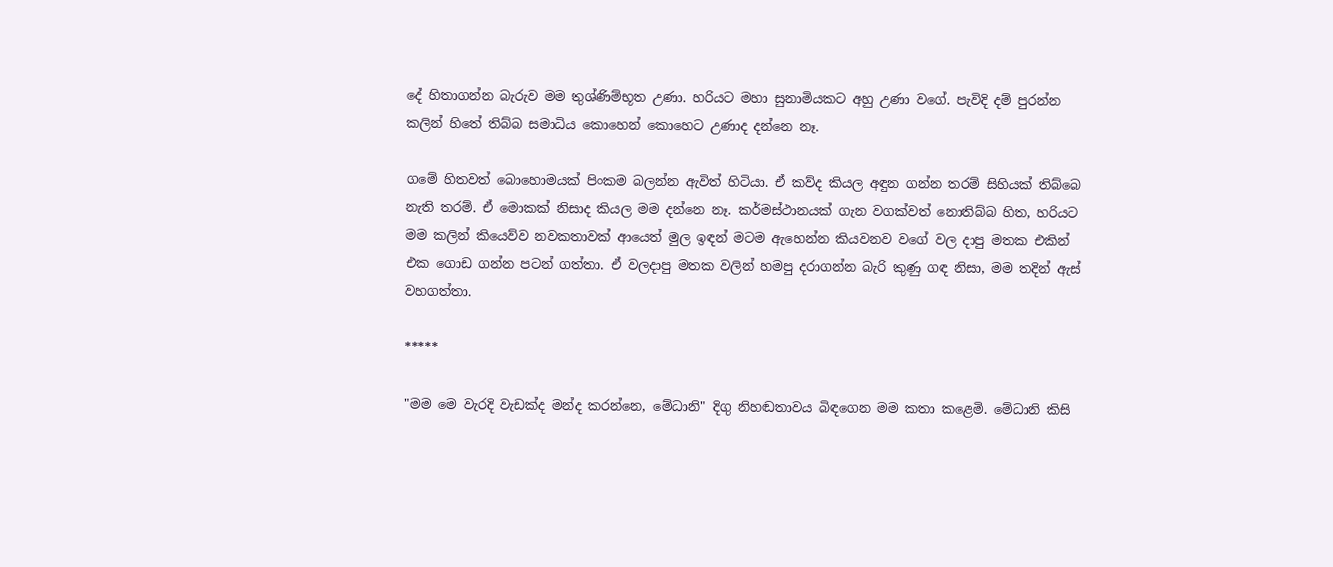දේ හිතාගන්න බැරුව මම තුශ්ණිම්භූත උණා. හරියට මහා සුනාමියකට අහු උණා වගේ. පැවිදි දම් පුරන්න කලින් හිතේ තිබ්බ සමාධිය කොහෙන් කොහෙට උණාද දන්නෙ නෑ.

ගමේ හිතවත් බොහොමයක් පිංකම බලන්න ඇවිත් හිටියා. ඒ කව්ද කියල අඳුන ගන්න තරම් සිහියක් තිබ්බෙ නැති තරම්. ඒ මොකක් නිසාද කියල මම දන්නෙ නෑ. කර්මස්ථානයක් ගැන වගක්වත් නොතිබ්බ හිත, හරියට මම කලින් කියෙව්ව නවකතාවක් ආයෙත් මුල ඉඳන් මටම ඇහෙන්න කියවනව වගේ වල දාපු මතක එකින් එක ගොඩ ගන්න පටන් ගත්තා. ඒ වලදාපු මතක වලින් හමපු දරාගන්න බැරි කුණු ගඳ නිසා, මම තදින් ඇස් වහගත්තා.

*****

"මම මෙ වැරදි වැඩක්ද මන්ද කරන්නෙ, මේධානි" දිගු නිහඬතාවය බිඳගෙන මම කතා කළෙමි. මේධානි කිසි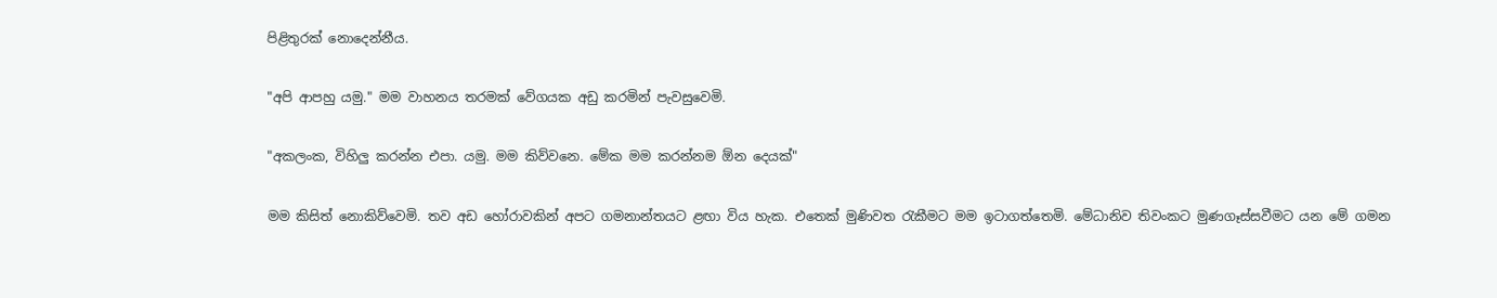පිළිතුරක් නොදෙන්නීය.

"අපි ආපහු යමු." මම වාහනය තරමක් වේගයක අඩු කරමින් පැවසුවෙමි.

"අකලංක, විහිලු කරන්න එපා. යමු. මම කිව්වනෙ. මේක මම කරන්නම ඕන දෙයක්"

මම කිසිත් නොකිව්වෙමි. තව අඩ හෝරාවකින් අපට ගමනාන්තයට ළඟා විය හැක. එතෙක් මුණිවත රැකීමට මම ඉටාගත්තෙමි. මේධානිව තිවංකට මුණගෑස්සවීමට යන මේ ගමන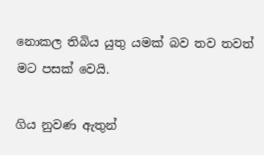නොකල තිබිය යුතු යමක් බව තව තවත් මට පසක් වෙයි.

ගිය නුවණ ඇතුන්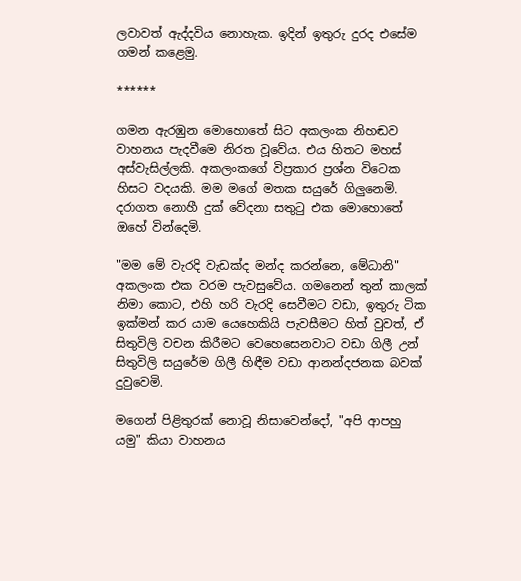ලවාවත් ඇද්දවිය නොහැක. ඉදින් ඉතුරු දුරද එසේම ගමන් කළෙමු.

******

ගමන ඇරඹුන මොහොතේ සිට අකලංක නිහඬව වාහනය පැදවීමෙ නිරත වූවේය. එය හිතට මහස් අස්වැසිල්ලකි. අකලංකගේ විප්‍රකාර ප්‍රශ්න විටෙක හිසට වදයකි. මම මගේ මතක සයුරේ ගිලුනෙමි. දරාගත නොහී දුක් වේදනා සතුටු එක මොහොතේ ඔහේ වින්දෙමි.

"මම මේ වැරදි වැඩක්ද මන්ද කරන්නෙ, මේධානි" අකලංක එක වරම පැවසුවේය. ගමනෙන් තුන් කාලක් නිමා කොට, එහි හරි වැරදි සෙවීමට වඩා, ඉතුරු ටික ඉක්මන් කර යාම යෙහෙකියි පැවසීමට හිත් වුවත්, ඒ සිතුවිලි වචන කිරීමට වෙහෙසෙනවාට වඩා ගිලී උන් සිතුවිලි සයුරේම ගිලී හිඳීම වඩා ආනන්දජනක බවක් දුවුවෙමි.

මගෙන් පිළිතුරක් නොවූ නිසාවෙන්දෝ, "අපි ආපහු යමු" කියා වාහනය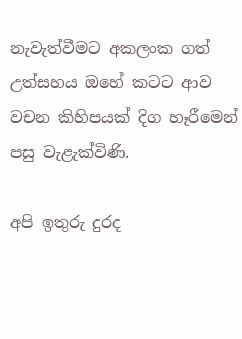නැවැත්වීමට අකලංක ගත් උත්සහය ඔහේ කටට ආව වචන කිහිපයක් දිග හෑරීමෙන් පසු වැළැක්විණි.

අපි ඉතුරු දුරද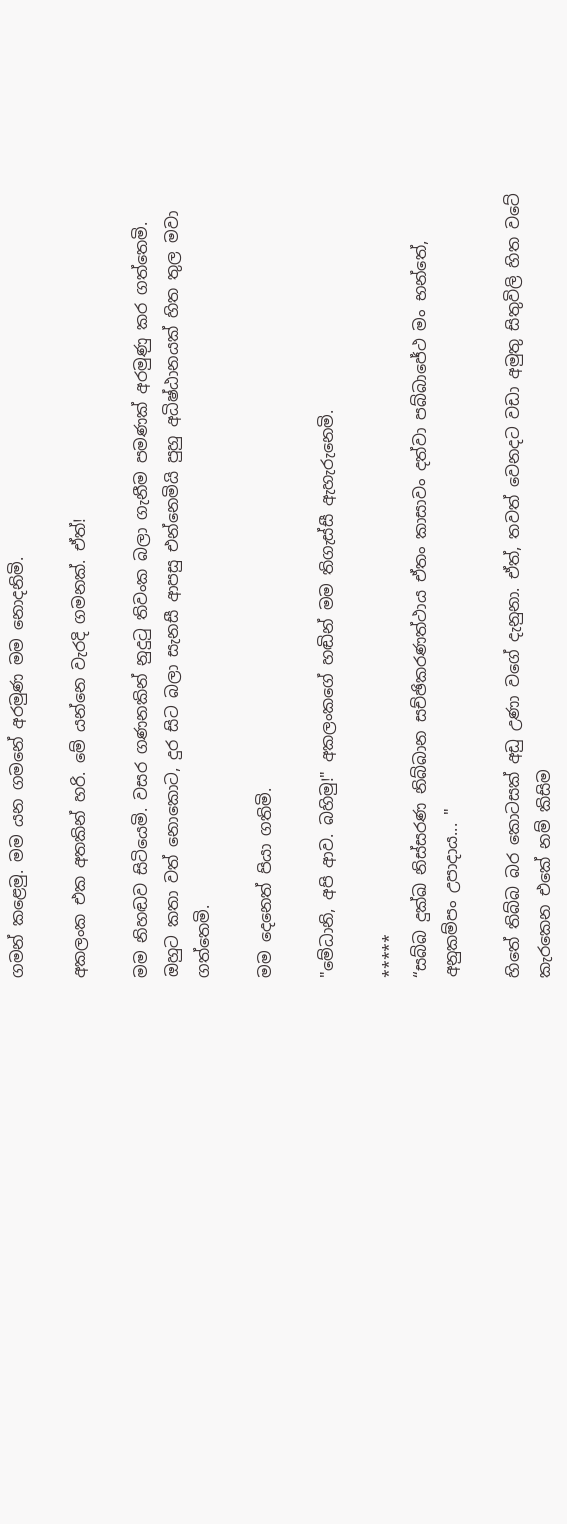ගමන් කළෙමු. මම යන ගමනේ අරමුණ මම නොදනිමි.

අකලංක එක අතකින් හරි. මේ යන්නෙ වැරදි ගමනක්. ඒත්!

මම නිහඬව සිටියෙමි. වසර ගණනකින් නුදුටු තිවංක බලා ගැනීම පමණක් අරමුණු කර ගත්තෙමි. ඔහුට කතා වත් නොකොට, දුර සිට බලා සැනසී ආපසු එන්නෙමියි පුහු අධිෂ්ඨානයක් හිත තුල මවා ගත්තෙමි.

මම දෙනෙත් පියා ගතිමි.

"මේධානි, අපි ආව. බහිමු!" අකලංකගේ හඬින් මම තිගැස්සී ඇහැරුනෙමි.

*****
“සබ්බ දුක්ඛ නිස්සරණ නිබ්බාන සච්ඡිකරණත්ථාය ඒතං කාසාවං දත්වා පබ්බාජේථ මං භන්තේ, අනුකම්පං උපාදාය... "

හිතේ තිබ්බ බර කොටසක් අඩු උණා වගේ දැනුනා. ඒත්, තවත් වෙනදට වඩා අමුතු සිතුවිලි හිත වටේ කැරකෙන එකේ නම් කිසිම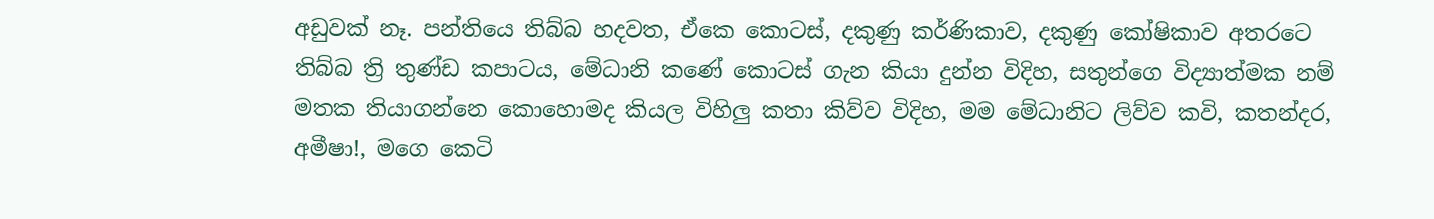අඩුවක් නෑ. පන්තියෙ තිබ්බ හදවත, ඒකෙ කොටස්, දකුණු කර්ණිකාව, දකුණු කෝෂිකාව අතරටෙ තිබ්බ ත්‍රි තුණ්ඩ කපාටය, මේධානි කණේ කොටස් ගැන කියා දුන්න විදිහ, සතුන්ගෙ විද්‍යාත්මක නම් මතක තියාගන්නෙ කොහොමද කියල විහිලු කතා කිව්ව විදිහ, මම මේධානිට ලිව්ව කවි, කතන්දර, අමීෂා!, මගෙ කෙටි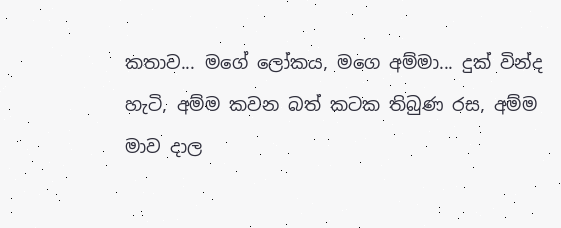කතාව... මගේ ලෝකය, මගෙ අම්මා... දුක් වින්ද හැටි, අම්ම කවන බත් කටක තිබුණ රස, අම්ම මාව දාල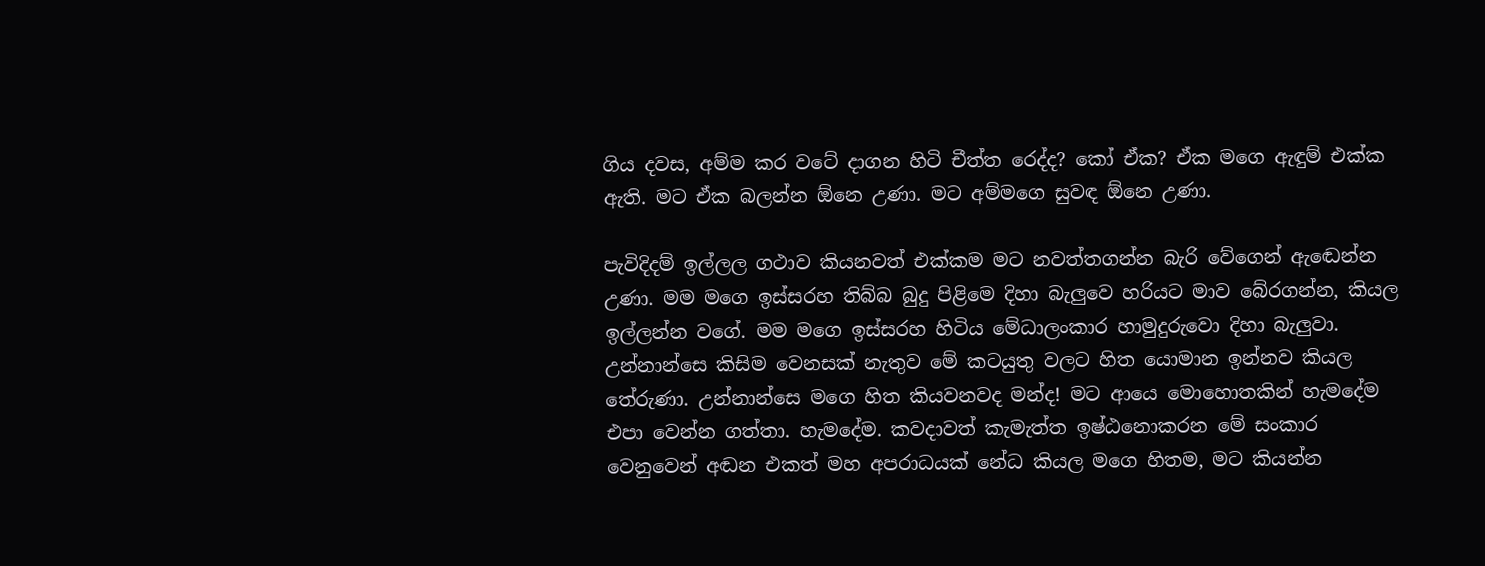ගිය දවස, අම්ම කර වටේ දාගන හිටි චීත්ත රෙද්ද? කෝ ඒක? ඒක මගෙ ඇඳුම් එක්ක ඇති. මට ඒක බලන්න ඕනෙ උණා. මට අම්මගෙ සුවඳ ඕනෙ උණා.

පැවිදිදම් ඉල්ලල ගථාව කියනවත් එක්කම මට නවත්තගන්න බැරි වේගෙන් ඇඬෙන්න උණා. මම මගෙ ඉස්සරහ තිබ්බ බුදු පිළිමෙ දිහා බැලුවෙ හරියට මාව බේරගන්න, කියල ඉල්ලන්න වගේ. මම මගෙ ඉස්සරහ හිටිය මේධාලංකාර හාමුදුරුවො දිහා බැලුවා. උන්නාන්සෙ කිසිම වෙනසක් නැතුව මේ කටයුතු වලට හිත යොමාන ඉන්නව කියල තේරුණා. උන්නාන්සෙ මගෙ හිත කියවනවද මන්ද! මට ආයෙ මොහොතකින් හැමදේම එපා වෙන්න ගත්තා. හැමදේම. කවදාවත් කැමැත්ත ඉෂ්ඨනොකරන මේ සංකාර වෙනුවෙන් අඬන එකත් මහ අපරාධයක් නේධ කියල මගෙ හිතම, මට කියන්න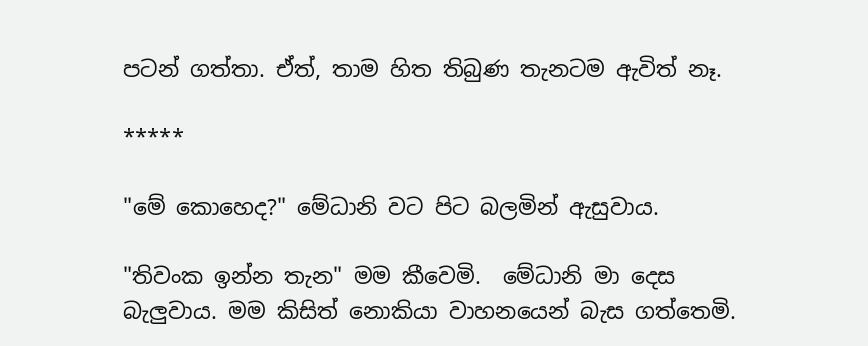පටන් ගත්තා. ඒත්, තාම හිත තිබුණ තැනටම ඇවිත් නෑ.

*****

"මේ කොහෙද?" මේධානි වට පිට බලමින් ඇසුවාය.

"තිවංක ඉන්න තැන" මම කීවෙමි.  මේධානි මා දෙස බැලුවාය. මම කිසිත් නොකියා වාහනයෙන් බැස ගත්තෙමි.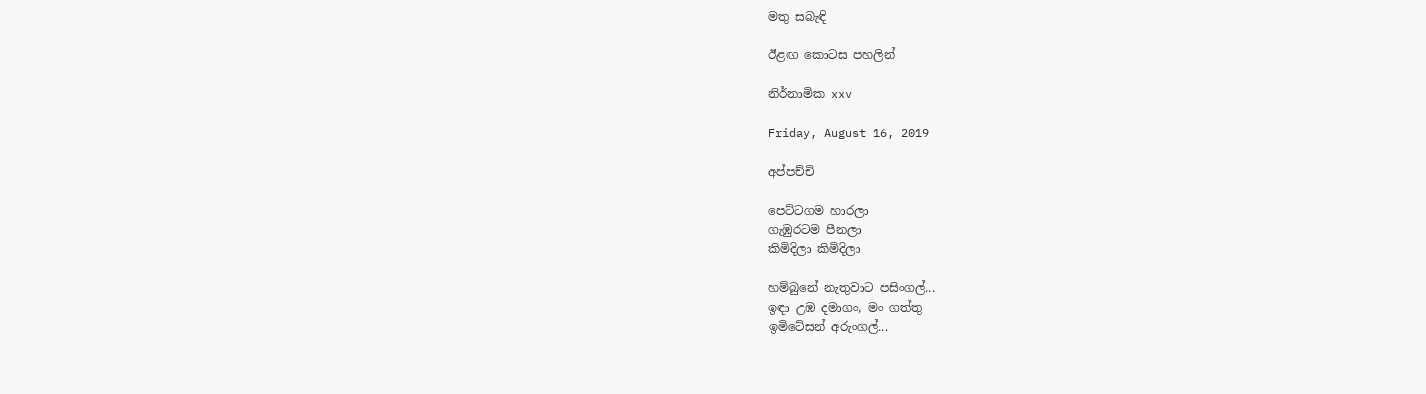මතු සබැඳි

ඊළඟ කොටස පහලින්

නිර්නාමික xxv

Friday, August 16, 2019

අප්පච්චි

පෙට්ටගම හාරලා
ගැඹුරටම පීනලා
කිමිදිලා කිමිදිලා

හම්බුනේ නැතුවාට පසිංගල්...
ඉඳා උඹ දමාගං, මං ගත්තු
ඉමිටේසන් අරුංගල්...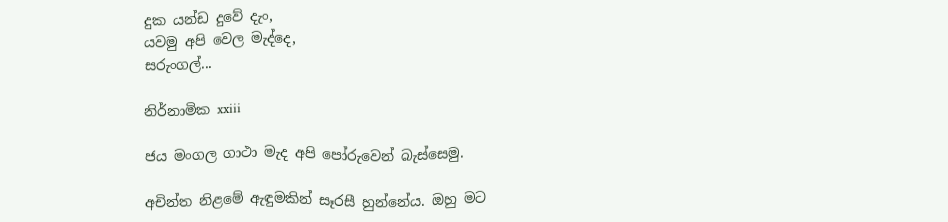දුක යන්ඩ දුවේ දැං,
යවමු අපි වෙල මැද්දෙ,
සරුංගල්...

නිර්නාමික xxiii

ජය මංගල ගාථා මැද අපි පෝරුවෙන් බැස්සෙමු.

අචින්ත නිළමේ ඇඳුමකින් සෑරසී හුන්නේය. ඔහු මට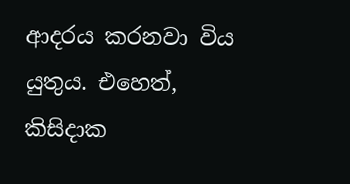ආදරය කරනවා විය යුතුය. එහෙත්, කිසිදාක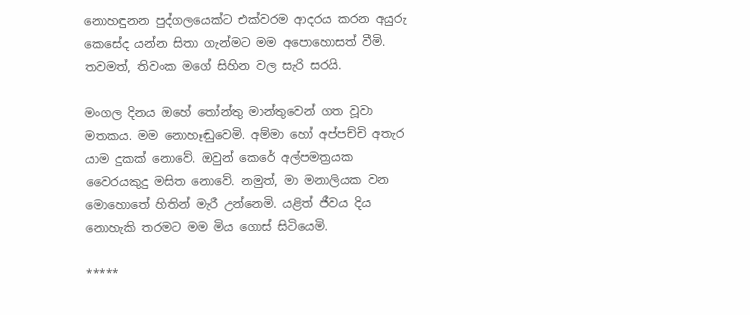නොහඳුනන පුද්ගලයෙක්ට එක්වරම ආදරය කරන අයුරු කෙසේද යන්න සිතා ගැන්මට මම අපොහොසත් වීමි. තවමත්, තිවංක මගේ සිහින වල සැරි සරයි.

මංගල දිනය ඔහේ තෝන්තු මාන්තුවෙන් ගත වූවා මතකය. මම නොහෑඬුවෙමි. අම්මා හෝ අප්පච්චි අතැර යාම දුකක් නොවේ. ඔවුන් කෙරේ අල්පමත්‍රයක වෛරයකුදු මසිත නොවේ. නමුත්, මා මනාලියක වන මොහොතේ හිතින් මැරී උන්නෙමි. යළිත් ජීවය දිය නොහැකි තරමට මම මිය ගොස් සිටියෙමි.

*****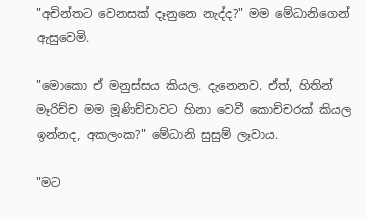"අචින්තට වෙනසක් දෑනුනෙ නැද්ද?" මම මේධානිගෙන් ඇසුවෙමි.

"මොකො ඒ මනුස්සය කියල. දැනෙනව. ඒත්, හිතින් මෑරිච්ච මම මූණිච්චාවට හිනා වෙවී කොච්චරක් කියල ඉන්නද, අකලංක?" මේධානි සුසුම් ලෑවාය.

"මට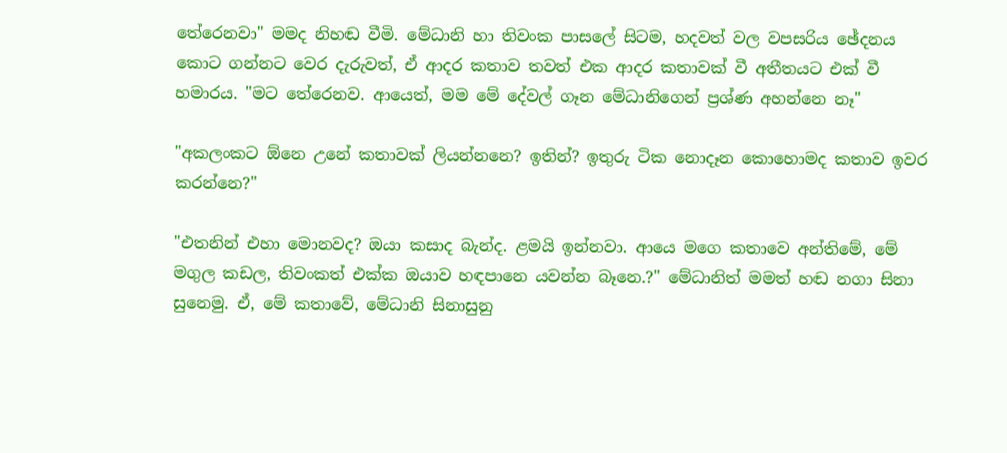තේරෙනවා" මමද නිහඬ වීමි. මේධානි හා තිවංක පාසලේ සිටම, හදවත් වල වපසරිය ඡේදනය කොට ගන්නට වෙර දැරුවත්, ඒ ආදර කතාව තවත් එක ආදර කතාවක් වී අතීතයට එක් වී හමාරය. "මට තේරෙනව. ආයෙත්, මම මේ දේවල් ගෑන මේධානිගෙන් ප්‍රශ්ණ අහන්නෙ නෑ"

"අකලංකට ඕනෙ උනේ කතාවක් ලියන්නනෙ? ඉතින්? ඉතුරු ටික නොදෑන කොහොමද කතාව ඉවර කරන්නෙ?"

"එතනින් එහා මොනවද? ඔයා කසාද බැන්ද. ළමයි ඉන්නවා. ආයෙ මගෙ කතාවෙ අන්තිමේ, මේ මගුල කඩල, තිවංකත් එක්ක ඔයාව හඳපානෙ යවන්න බෑනෙ.?" මේධානිත් මමත් හඬ නගා සිනා සුනෙමු. ඒ, මේ කතාවේ, මේධානි සිනාසුනු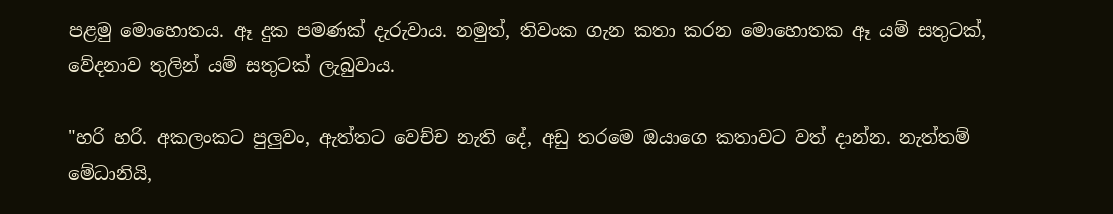පළමු මොහොතය. ඈ දුක පමණක් දැරුවාය. නමුත්, තිවංක ගැන කතා කරන මොහොතක ඈ යම් සතුටක්, වේදනාව තුලින් යම් සතුටක් ලැබුවාය.

"හරි හරි. අකලංකට පුලුවං, ඇත්තට වෙච්ච නැති දේ, අඩු තරමෙ ඔයාගෙ කතාවට වත් දාන්න. නැත්තම් මේධානියි,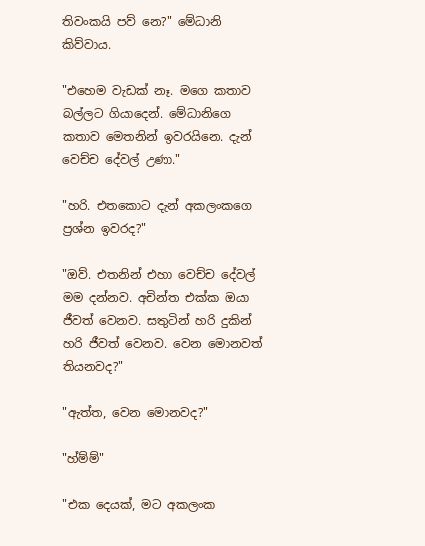තිවංකයි පව් නෙ?" මේධානි කිව්වාය.

"එහෙම වැඩක් නෑ. මගෙ කතාව බල්ලට ගියාදෙන්. මේධානිගෙ කතාව මෙතනින් ඉවරයිනෙ. දැන් වෙච්ච දේවල් උණා."

"හරි. එතකොට දැන් අකලංකගෙ ප්‍රශ්න ඉවරද?"

"ඔව්. එතනින් එහා වෙච්ච දේවල් මම දන්නව. අචින්ත එක්ක ඔයා ජීවත් වෙනව. සතුටින් හරි දුකින් හරි ජීවත් වෙනව. වෙන මොනවත් තියනවද?"

"ඇත්ත, වෙන මොනවද?"

"හ්ම්ම්"

"එක දෙයක්, මට අකලංක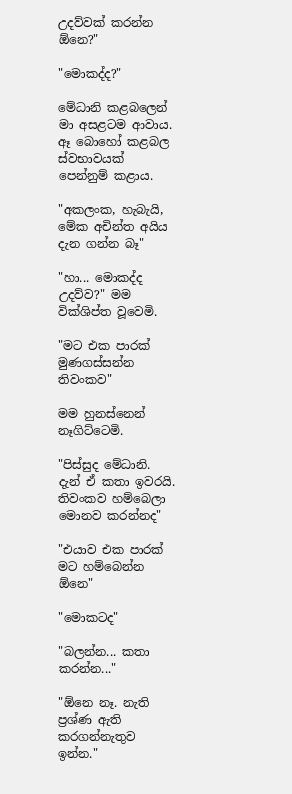උදව්වක් කරන්න ඕනෙ?"

"මොකද්ද?"

මේධානි කළබලෙන් මා අසළටම ආවාය. ඈ බොහෝ කළබල ස්වභාවයක් පෙන්නුම් කළාය.

"අකලංක, හැබැයි, මේක අචින්ත අයිය දැන ගන්න බෑ"

"හා... මොකද්ද උදව්ව?" මම වික්ශිප්ත වූවෙමි.

"මට එක පාරක් මුණගස්සන්න තිවංකව"

මම හුනස්නෙන් නෑගිට්ටෙමි.

"පිස්සුද මේධානි. දැන් ඒ කතා ඉවරයි. තිවංකව හම්බෙලා මොනව කරන්නද"

"එයාව එක පාරක් මට හම්බෙන්න ඕනෙ"

"මොකටද"

"බලන්න... කතා කරන්න..."

"ඕනෙ නෑ. නැති ප්‍රශ්ණ ඇති කරගන්නැතුව ඉන්න."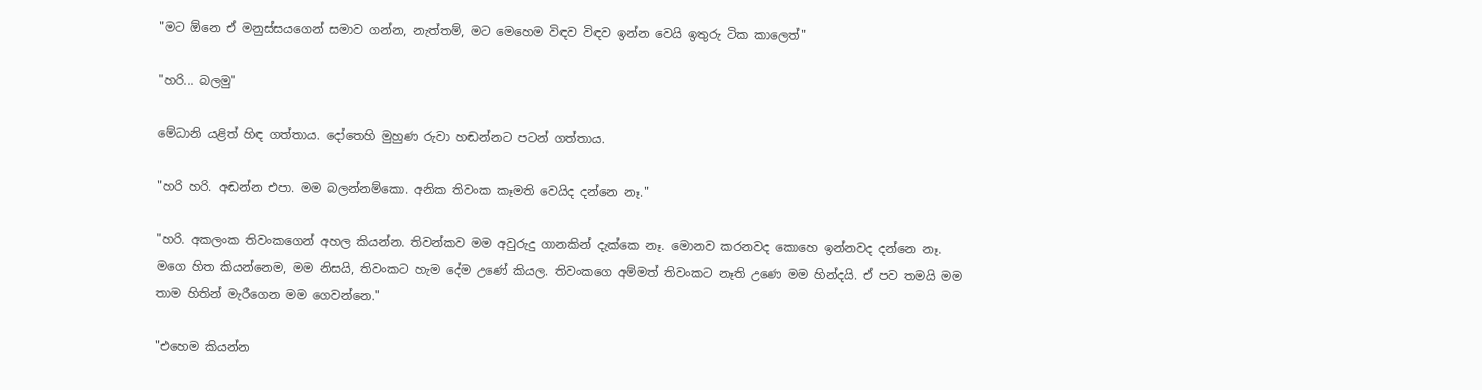"මට ඕනෙ ඒ මනුස්සයගෙන් සමාව ගන්න, නැත්තම්, මට මෙහෙම විඳව විඳව ඉන්න වෙයි ඉතුරු ටික කාලෙත්"

"හරි... බලමු"

මේධානි යළිත් හිඳ ගත්තාය. දෝතෙහි මුහුණ රුවා හඬන්නට පටන් ගත්තාය.

"හරි හරි. අඬන්න එපා. මම බලන්නම්කො. අනික තිවංක කෑමති වෙයිද දන්නෙ නෑ."

"හරි. අකලංක තිවංකගෙන් අහල කියන්න. තිවන්කව මම අවුරුදු ගානකින් දැක්කෙ නෑ. මොනව කරනවද කොහෙ ඉන්නවද දන්නෙ නෑ. මගෙ හිත කියන්නෙම, මම නිසයි, තිවංකට හැම දේම උණේ කියල. තිවංකගෙ අම්මත් තිවංකට නෑති උණෙ මම හින්දයි. ඒ පව තමයි මම තාම හිතින් මැරීගෙන මම ගෙවන්නෙ."

"එහෙම කියන්න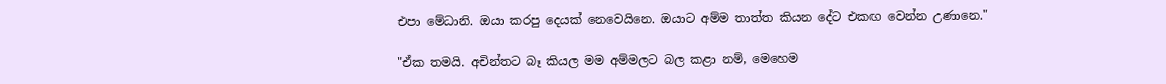එපා මේධානි. ඔයා කරපු දෙයක් නෙවෙයිනෙ. ඔයාට අම්ම තාත්ත කියන දේට එකඟ වෙන්න උණානෙ."

"ඒක තමයි. අචින්තට බෑ කියල මම අම්මලට බල කළා නම්, මෙහෙම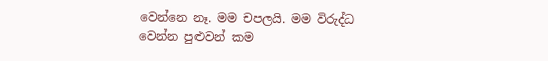වෙන්නෙ නෑ. මම චපලයි. මම විරුද්ධ වෙන්න පුළුවන් කම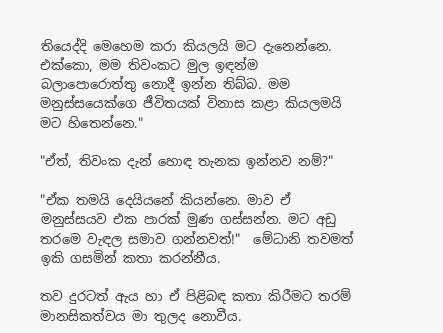තියෙද්දි මෙහෙම කරා කියලයි මට දැනෙන්නෙ. එක්කො, මම තිවංකට මුල ඉඳන්ම බලාපොරොත්තු නොදී ඉන්න තිබ්බ. මම මනුස්සයෙක්ගෙ ජීවිතයක් විනාස කළා කියලමයි මට හිතෙන්නෙ."

"ඒත්, තිවංක දැන් හොඳ තැනක ඉන්නව නම්?"

"ඒක තමයි දෙයියනේ කියන්නෙ. මාව ඒ මනුස්සයව එක පාරක් මුණ ගස්සන්න. මට අඩු තරමෙ වැඳල සමාව ගන්නවත්!"  මේධානි තවමත් ඉකි ගසමින් කතා කරන්නීය.

තව දුරටත් ඇය හා ඒ පිළිබඳ කතා කිරීමට තරම් මානසිකත්වය මා තුලද නොවීය.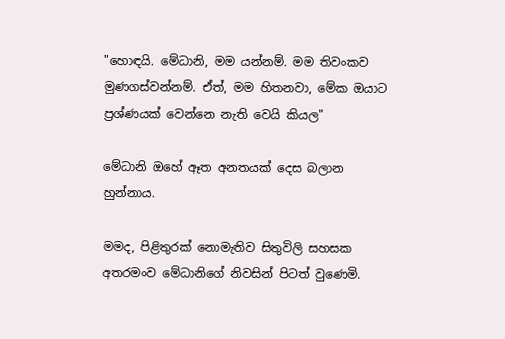"හොඳයි. මේධානි, මම යන්නම්. මම තිවංකව මුණගස්වන්නම්. ඒත්, මම හිතනවා, මේක ඔයාට ප්‍රශ්ණයක් වෙන්නෙ නැති වෙයි කියල"

මේධානි ඔහේ ඈත අනතයක් දෙස බලාන හුන්නාය.

මමද, පිළිතුරක් නොමැතිව සිතුවිලි සහසක අතරමංව මේධානිගේ නිවසින් පිටත් වුණෙමි.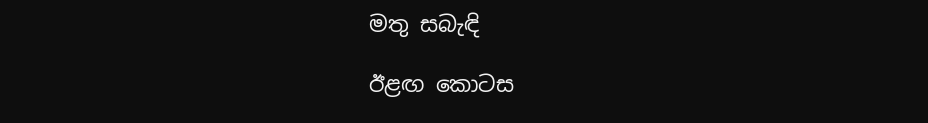මතු සබැඳි

ඊළඟ කොටස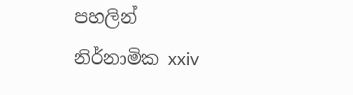පහලින්
නිර්නාමික xxiv